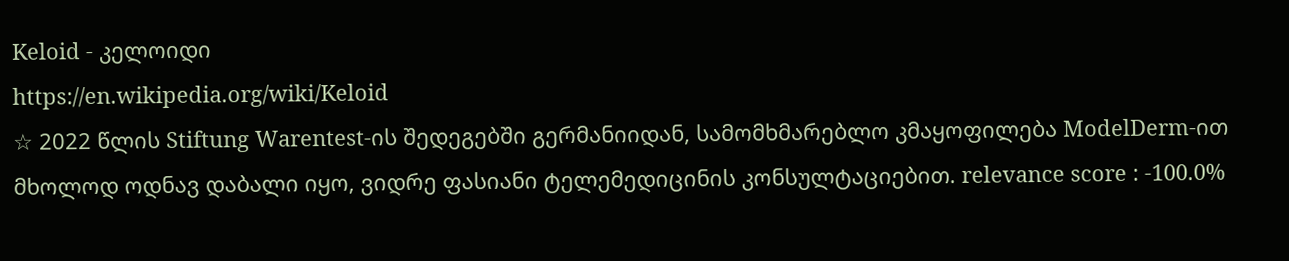Keloid - კელოიდი
https://en.wikipedia.org/wiki/Keloid
☆ 2022 წლის Stiftung Warentest-ის შედეგებში გერმანიიდან, სამომხმარებლო კმაყოფილება ModelDerm-ით მხოლოდ ოდნავ დაბალი იყო, ვიდრე ფასიანი ტელემედიცინის კონსულტაციებით. relevance score : -100.0%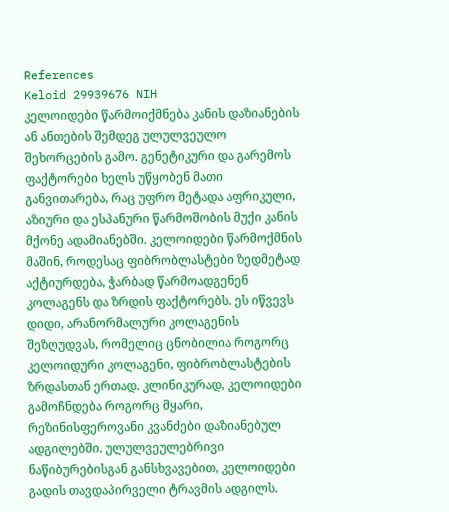References
Keloid 29939676 NIH
კელოიდები წარმოიქმნება კანის დაზიანების ან ანთების შემდეგ ულულვეულო შეხორცების გამო. გენეტიკური და გარემოს ფაქტორები ხელს უწყობენ მათი განვითარება, რაც უფრო მეტადა აფრიკული, აზიური და ესპანური წარმოშობის მუქი კანის მქონე ადამიანებში. კელოიდები წარმოქმნის მაშინ, როდესაც ფიბრობლასტები ზედმეტად აქტიურდება, ჭარბად წარმოადგენენ კოლაგენს და ზრდის ფაქტორებს. ეს იწვევს დიდი, არანორმალური კოლაგენის შეზღუდვას, რომელიც ცნობილია როგორც კელოიდური კოლაგენი, ფიბრობლასტების ზრდასთან ერთად. კლინიკურად, კელოიდები გამოჩნდება როგორც მყარი, რეზინისფეროვანი კვანძები დაზიანებულ ადგილებში. ულულვეულებრივი ნაწიბურებისგან განსხვავებით, კელოიდები გადის თავდაპირველი ტრავმის ადგილს.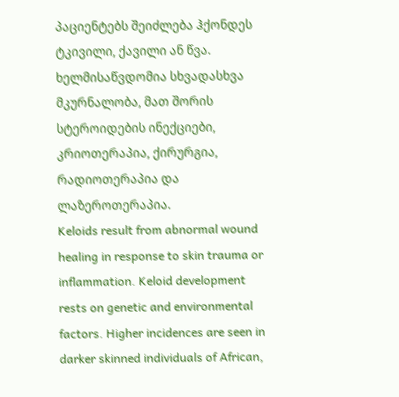პაციენტებს შეიძლება ჰქონდეს ტკივილი, ქავილი ან წვა. ხელმისაწვდომია სხვადასხვა მკურნალობა, მათ შორის სტეროიდების ინექციები, კრიოთერაპია, ქირურგია, რადიოთერაპია და ლაზეროთერაპია.
Keloids result from abnormal wound healing in response to skin trauma or inflammation. Keloid development rests on genetic and environmental factors. Higher incidences are seen in darker skinned individuals of African,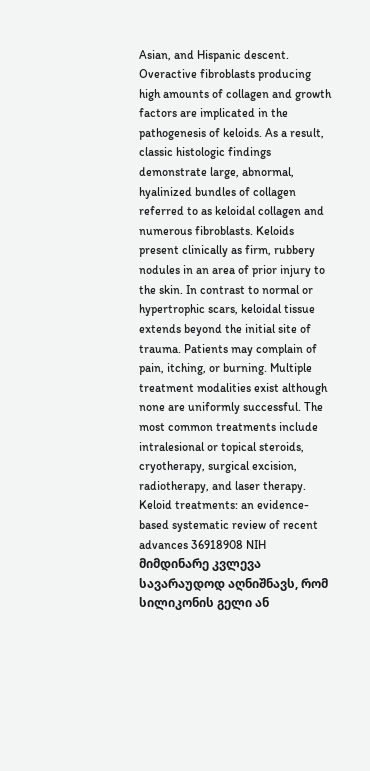Asian, and Hispanic descent. Overactive fibroblasts producing high amounts of collagen and growth factors are implicated in the pathogenesis of keloids. As a result, classic histologic findings demonstrate large, abnormal, hyalinized bundles of collagen referred to as keloidal collagen and numerous fibroblasts. Keloids present clinically as firm, rubbery nodules in an area of prior injury to the skin. In contrast to normal or hypertrophic scars, keloidal tissue extends beyond the initial site of trauma. Patients may complain of pain, itching, or burning. Multiple treatment modalities exist although none are uniformly successful. The most common treatments include intralesional or topical steroids, cryotherapy, surgical excision, radiotherapy, and laser therapy.
Keloid treatments: an evidence-based systematic review of recent advances 36918908 NIH
მიმდინარე კვლევა სავარაუდოდ აღნიშნავს, რომ სილიკონის გელი ან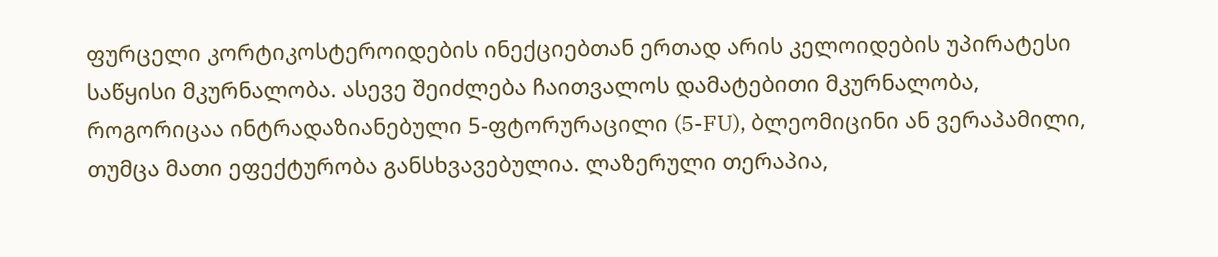ფურცელი კორტიკოსტეროიდების ინექციებთან ერთად არის კელოიდების უპირატესი საწყისი მკურნალობა. ასევე შეიძლება ჩაითვალოს დამატებითი მკურნალობა, როგორიცაა ინტრადაზიანებული 5-ფტორურაცილი (5-FU), ბლეომიცინი ან ვერაპამილი, თუმცა მათი ეფექტურობა განსხვავებულია. ლაზერული თერაპია,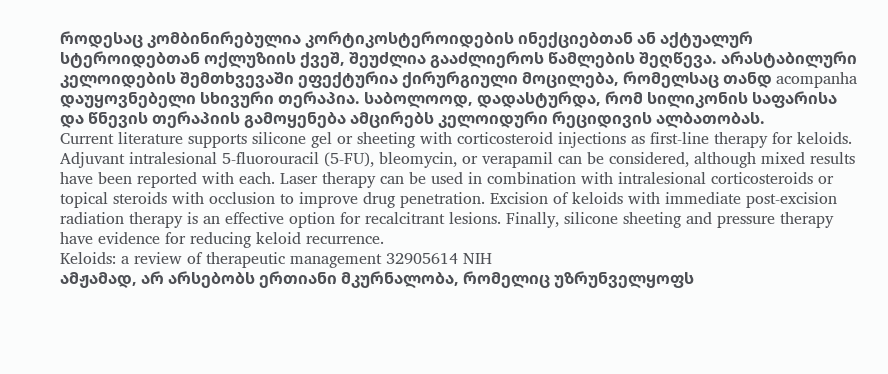როდესაც კომბინირებულია კორტიკოსტეროიდების ინექციებთან ან აქტუალურ სტეროიდებთან ოქლუზიის ქვეშ, შეუძლია გააძლიეროს წამლების შეღწევა. არასტაბილური კელოიდების შემთხვევაში ეფექტურია ქირურგიული მოცილება, რომელსაც თანდ acompanha დაუყოვნებელი სხივური თერაპია. საბოლოოდ, დადასტურდა, რომ სილიკონის საფარისა და წნევის თერაპიის გამოყენება ამცირებს კელოიდური რეციდივის ალბათობას.
Current literature supports silicone gel or sheeting with corticosteroid injections as first-line therapy for keloids. Adjuvant intralesional 5-fluorouracil (5-FU), bleomycin, or verapamil can be considered, although mixed results have been reported with each. Laser therapy can be used in combination with intralesional corticosteroids or topical steroids with occlusion to improve drug penetration. Excision of keloids with immediate post-excision radiation therapy is an effective option for recalcitrant lesions. Finally, silicone sheeting and pressure therapy have evidence for reducing keloid recurrence.
Keloids: a review of therapeutic management 32905614 NIH
ამჟამად, არ არსებობს ერთიანი მკურნალობა, რომელიც უზრუნველყოფს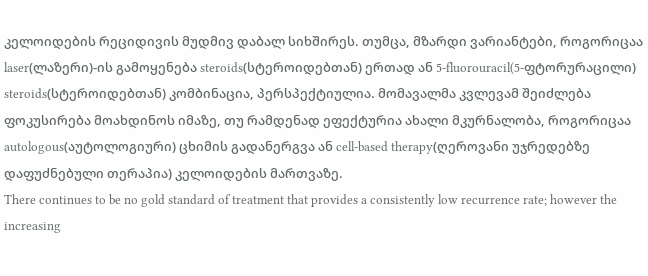კელოიდების რეციდივის მუდმივ დაბალ სიხშირეს. თუმცა, მზარდი ვარიანტები, როგორიცაა laser(ლაზერი)‑ის გამოყენება steroids(სტეროიდებთან) ერთად ან 5-fluorouracil(5-ფტორურაცილი) steroids(სტეროიდებთან) კომბინაცია, პერსპექტიულია. მომავალმა კვლევამ შეიძლება ფოკუსირება მოახდინოს იმაზე, თუ რამდენად ეფექტურია ახალი მკურნალობა, როგორიცაა autologous(აუტოლოგიური) ცხიმის გადანერგვა ან cell‑based therapy(ღეროვანი უჯრედებზე დაფუძნებული თერაპია) კელოიდების მართვაზე.
There continues to be no gold standard of treatment that provides a consistently low recurrence rate; however the increasing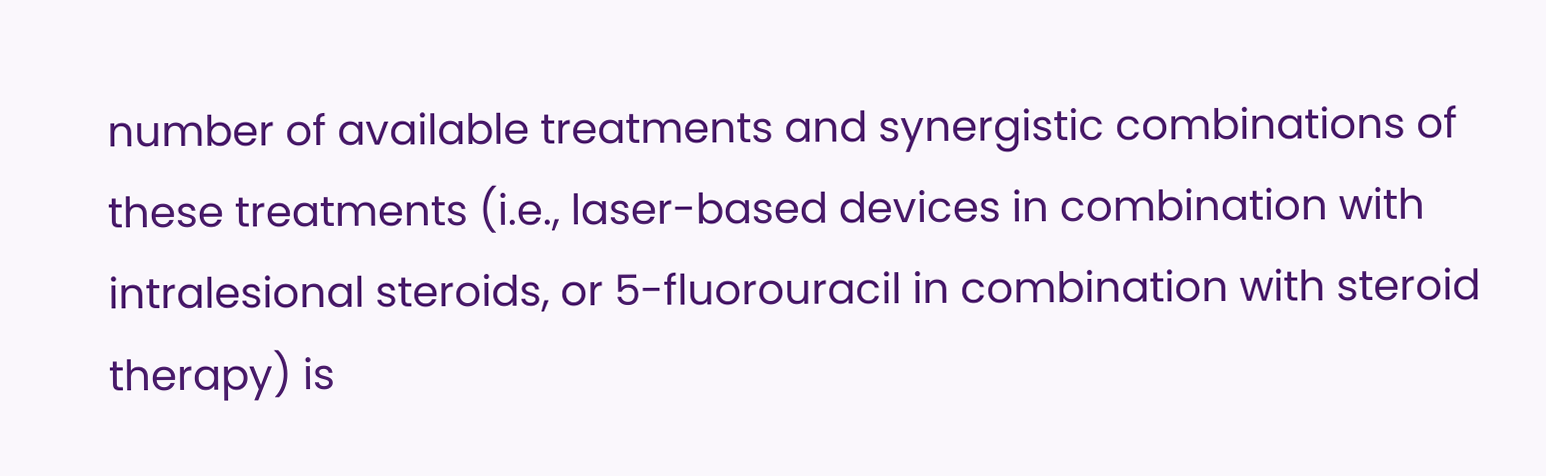number of available treatments and synergistic combinations of these treatments (i.e., laser-based devices in combination with intralesional steroids, or 5-fluorouracil in combination with steroid therapy) is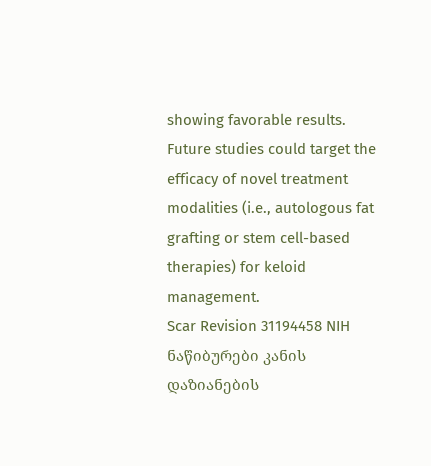showing favorable results. Future studies could target the efficacy of novel treatment modalities (i.e., autologous fat grafting or stem cell-based therapies) for keloid management.
Scar Revision 31194458 NIH
ნაწიბურები კანის დაზიანების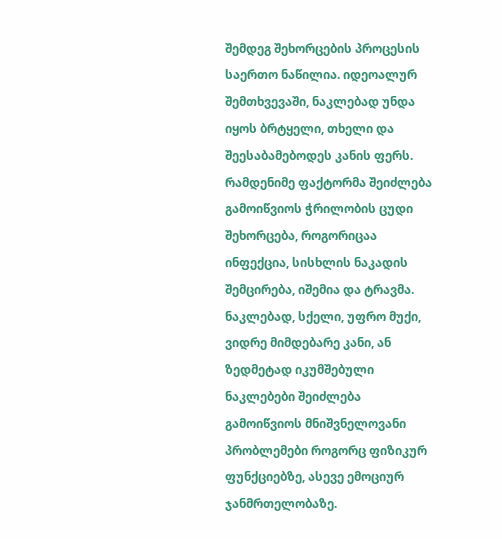შემდეგ შეხორცების პროცესის საერთო ნაწილია. იდეოალურ შემთხვევაში, ნაკლებად უნდა იყოს ბრტყელი, თხელი და შეესაბამებოდეს კანის ფერს. რამდენიმე ფაქტორმა შეიძლება გამოიწვიოს ჭრილობის ცუდი შეხორცება, როგორიცაა ინფექცია, სისხლის ნაკადის შემცირება, იშემია და ტრავმა. ნაკლებად, სქელი, უფრო მუქი, ვიდრე მიმდებარე კანი, ან ზედმეტად იკუმშებული ნაკლებები შეიძლება გამოიწვიოს მნიშვნელოვანი პრობლემები როგორც ფიზიკურ ფუნქციებზე, ასევე ემოციურ ჯანმრთელობაზე.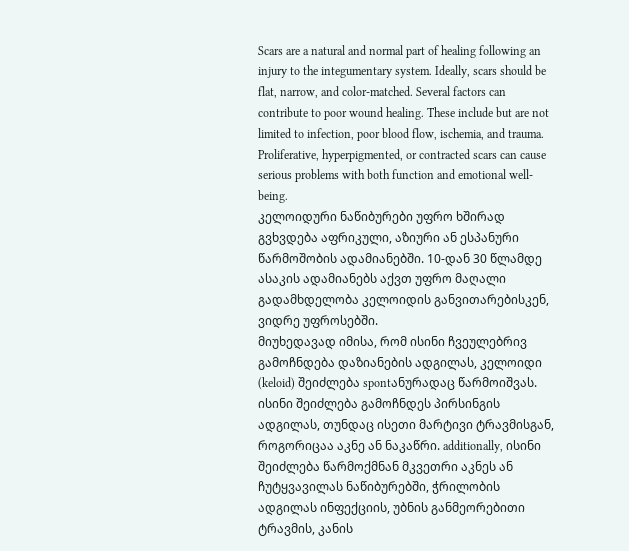Scars are a natural and normal part of healing following an injury to the integumentary system. Ideally, scars should be flat, narrow, and color-matched. Several factors can contribute to poor wound healing. These include but are not limited to infection, poor blood flow, ischemia, and trauma. Proliferative, hyperpigmented, or contracted scars can cause serious problems with both function and emotional well-being.
კელოიდური ნაწიბურები უფრო ხშირად გვხვდება აფრიკული, აზიური ან ესპანური წარმოშობის ადამიანებში. 10‑დან 30 წლამდე ასაკის ადამიანებს აქვთ უფრო მაღალი გადამხდელობა კელოიდის განვითარებისკენ, ვიდრე უფროსებში.
მიუხედავად იმისა, რომ ისინი ჩვეულებრივ გამოჩნდება დაზიანების ადგილას, კელოიდი (keloid) შეიძლება spontანურადაც წარმოიშვას. ისინი შეიძლება გამოჩნდეს პირსინგის ადგილას, თუნდაც ისეთი მარტივი ტრავმისგან, როგორიცაა აკნე ან ნაკაწრი. additionally, ისინი შეიძლება წარმოქმნან მკვეთრი აკნეს ან ჩუტყვავილას ნაწიბურებში, ჭრილობის ადგილას ინფექციის, უბნის განმეორებითი ტრავმის, კანის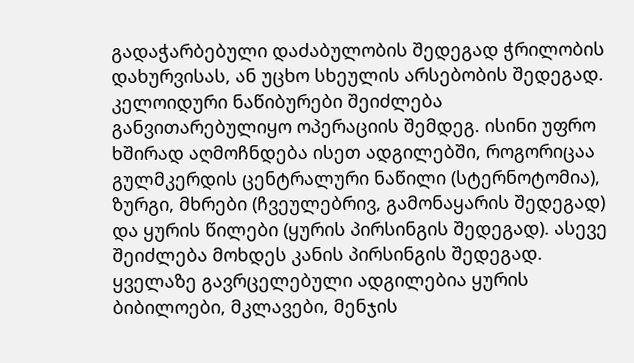გადაჭარბებული დაძაბულობის შედეგად ჭრილობის დახურვისას, ან უცხო სხეულის არსებობის შედეგად.
კელოიდური ნაწიბურები შეიძლება განვითარებულიყო ოპერაციის შემდეგ. ისინი უფრო ხშირად აღმოჩნდება ისეთ ადგილებში, როგორიცაა გულმკერდის ცენტრალური ნაწილი (სტერნოტომია), ზურგი, მხრები (ჩვეულებრივ, გამონაყარის შედეგად) და ყურის წილები (ყურის პირსინგის შედეგად). ასევე შეიძლება მოხდეს კანის პირსინგის შედეგად. ყველაზე გავრცელებული ადგილებია ყურის ბიბილოები, მკლავები, მენჯის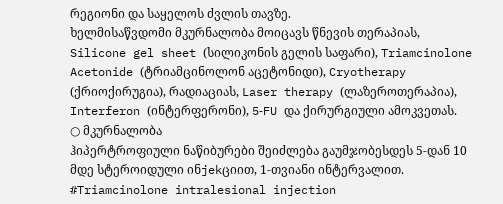რეგიონი და საყელოს ძვლის თავზე.
ხელმისაწვდომი მკურნალობა მოიცავს წნევის თერაპიას, Silicone gel sheet (სილიკონის გელის საფარი), Triamcinolone Acetonide (ტრიამცინოლონ აცეტონიდი), Cryotherapy (ქრიოქირუგია), რადიაციას, Laser therapy (ლაზეროთერაპია), Interferon (ინტერფერონი), 5‑FU და ქირურგიული ამოკვეთას.
○ მკურნალობა
ჰიპერტროფიული ნაწიბურები შეიძლება გაუმჯობესდეს 5‑დან 10 მდე სტეროიდული ინjekციით, 1‑თვიანი ინტერვალით.
#Triamcinolone intralesional injection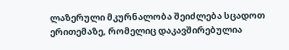ლაზერული მკურნალობა შეიძლება სცადოთ ერითემაზე, რომელიც დაკავშირებულია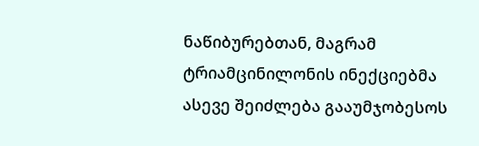ნაწიბურებთან, მაგრამ ტრიამცინილონის ინექციებმა ასევე შეიძლება გააუმჯობესოს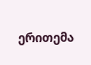ერითემა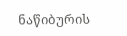ნაწიბურის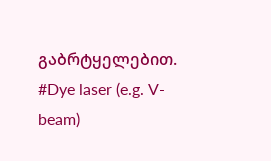გაბრტყელებით.
#Dye laser (e.g. V-beam)